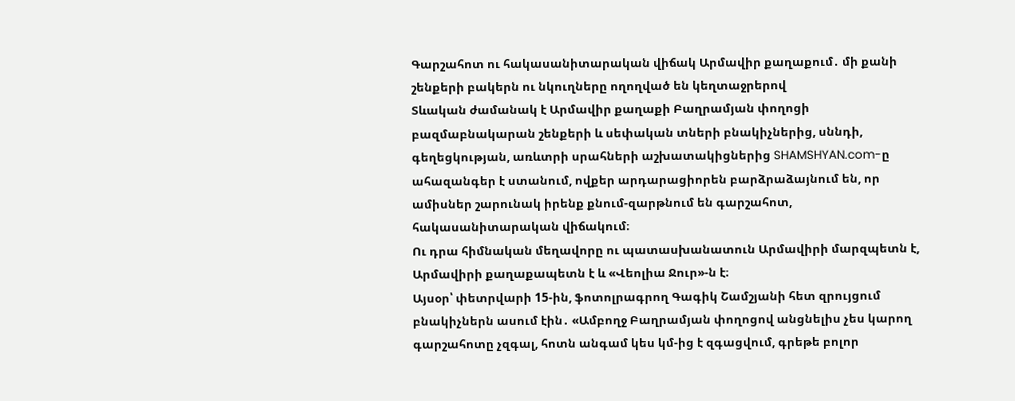Գարշահոտ ու հակասանիտարական վիճակ Արմավիր քաղաքում․ մի քանի շենքերի բակերն ու նկուղները ողողված են կեղտաջրերով
Տևական ժամանակ է Արմավիր քաղաքի Բաղրամյան փողոցի բազմաբնակարան շենքերի և սեփական տների բնակիչներից, սննդի, գեղեցկության, առևտրի սրահների աշխատակիցներից SHAMSHYAN.com-ը ահազանգեր է ստանում, ովքեր արդարացիորեն բարձրաձայնում են, որ ամիսներ շարունակ իրենք քնում-զարթնում են գարշահոտ, հակասանիտարական վիճակում։
Ու դրա հիմնական մեղավորը ու պատասխանատուն Արմավիրի մարզպետն է, Արմավիրի քաղաքապետն է և «Վեոլիա Ջուր»-ն է։
Այսօր՝ փետրվարի 15-ին, ֆոտոլրագրող Գագիկ Շամշյանի հետ զրույցում բնակիչներն ասում էին․ «Ամբողջ Բաղրամյան փողոցով անցնելիս չես կարող գարշահոտը չզգալ, հոտն անգամ կես կմ-ից է զգացվում, գրեթե բոլոր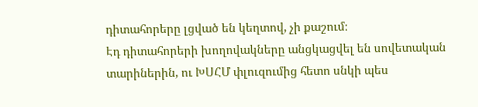դիտահորերը լցված են կեղտով, չի քաշում։
Էդ դիտահորերի խողովակները անցկացվել են սովետական տարիներին, ու ԽՍՀՄ փլուզումից հետո սնկի պես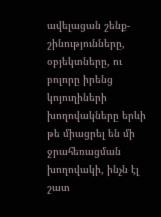ավելացան շենք-շինությունները, օբյեկտները, ու բոլորը իրենց կոյուղիների խողովակները երևի թե միացրել են մի ջրահեռացման խողովակի, ինչն էլ շատ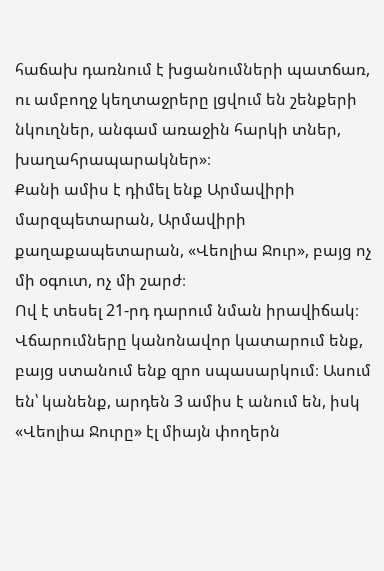հաճախ դառնում է խցանումների պատճառ, ու ամբողջ կեղտաջրերը լցվում են շենքերի նկուղներ, անգամ առաջին հարկի տներ, խաղահրապարակներ»։
Քանի ամիս է դիմել ենք Արմավիրի մարզպետարան, Արմավիրի քաղաքապետարան, «Վեոլիա Ջուր», բայց ոչ մի օգուտ, ոչ մի շարժ։
Ով է տեսել 21-րդ դարում նման իրավիճակ։
Վճարումները կանոնավոր կատարում ենք, բայց ստանում ենք զրո սպասարկում։ Ասում են՝ կանենք, արդեն 3 ամիս է անում են, իսկ «Վեոլիա Ջուրը» էլ միայն փողերն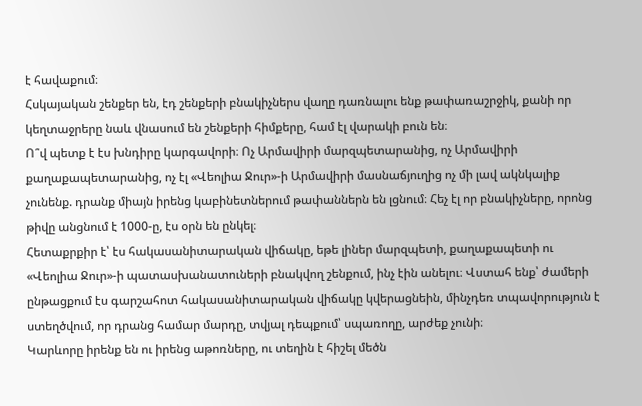է հավաքում։
Հսկայական շենքեր են, էդ շենքերի բնակիչներս վաղը դառնալու ենք թափառաշրջիկ, քանի որ կեղտաջրերը նաև վնասում են շենքերի հիմքերը, համ էլ վարակի բուն են։
Ո՞վ պետք է էս խնդիրը կարգավորի։ Ոչ Արմավիրի մարզպետարանից, ոչ Արմավիրի քաղաքապետարանից, ոչ էլ «Վեոլիա Ջուր»-ի Արմավիրի մասնաճյուղից ոչ մի լավ ակնկալիք չունենք. դրանք միայն իրենց կաբինետներում թափաններն են լցնում։ Հեչ էլ որ բնակիչները, որոնց թիվը անցնում է 1000-ը, էս օրն են ընկել։
Հետաքրքիր է՝ էս հակասանիտարական վիճակը, եթե լիներ մարզպետի, քաղաքապետի ու «Վեոլիա Ջուր»-ի պատասխանատուների բնակվող շենքում, ինչ էին անելու։ Վստահ ենք՝ ժամերի ընթացքում էս գարշահոտ հակասանիտարական վիճակը կվերացնեին, մինչդեռ տպավորություն է ստեղծվում, որ դրանց համար մարդը, տվյալ դեպքում՝ սպառողը, արժեք չունի։
Կարևորը իրենք են ու իրենց աթոռները, ու տեղին է հիշել մեծն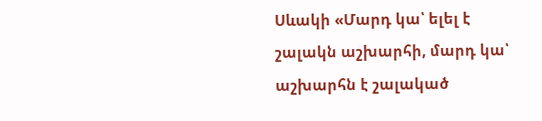Սևակի «Մարդ կա՝ ելել է շալակն աշխարհի, մարդ կա՝ աշխարհն է շալակած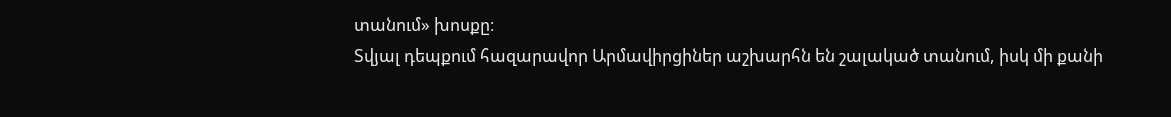տանում» խոսքը։
Տվյալ դեպքում հազարավոր Արմավիրցիներ աշխարհն են շալակած տանում, իսկ մի քանի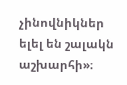չինովնիկներ ելել են շալակն աշխարհի»։